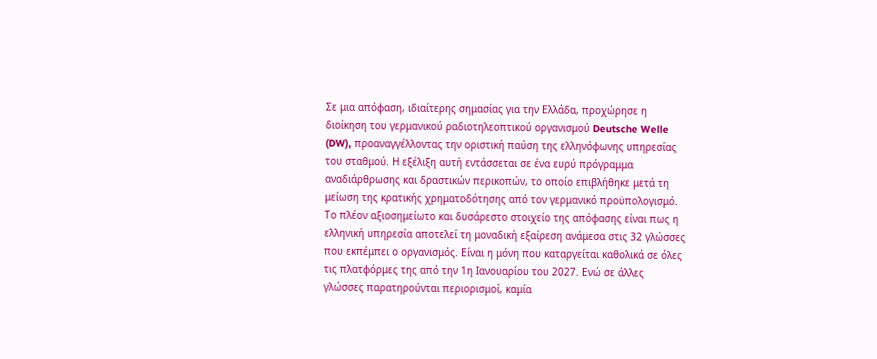Σε μια απόφαση, ιδιαίτερης σημασίας για την Ελλάδα, προχώρησε η διοίκηση του γερμανικού ραδιοτηλεοπτικού οργανισμού Deutsche Welle (DW), προαναγγέλλοντας την οριστική παύση της ελληνόφωνης υπηρεσίας του σταθμού. Η εξέλιξη αυτή εντάσσεται σε ένα ευρύ πρόγραμμα αναδιάρθρωσης και δραστικών περικοπών, το οποίο επιβλήθηκε μετά τη μείωση της κρατικής χρηματοδότησης από τον γερμανικό προϋπολογισμό.
Το πλέον αξιοσημείωτο και δυσάρεστο στοιχείο της απόφασης είναι πως η ελληνική υπηρεσία αποτελεί τη μοναδική εξαίρεση ανάμεσα στις 32 γλώσσες που εκπέμπει ο οργανισμός. Είναι η μόνη που καταργείται καθολικά σε όλες τις πλατφόρμες της από την 1η Ιανουαρίου του 2027. Ενώ σε άλλες γλώσσες παρατηρούνται περιορισμοί, καμία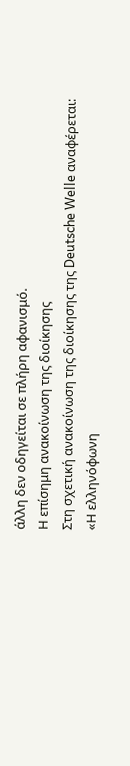άλλη δεν οδηγείται σε πλήρη αφανισμό.
Η επίσημη ανακοίνωση της διοίκησης
Στη σχετική ανακοίνωση της διοίκησης της Deutsche Welle αναφέρεται:
«Η ελληνόφωνη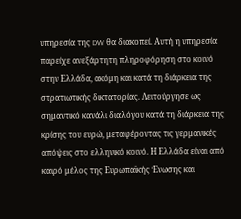υπηρεσία της DW θα διακοπεί. Αυτή η υπηρεσία παρείχε ανεξάρτητη πληροφόρηση στο κοινό στην Ελλάδα, ακόμη και κατά τη διάρκεια της στρατιωτικής δικτατορίας. Λειτούργησε ως σημαντικό κανάλι διαλόγου κατά τη διάρκεια της κρίσης του ευρώ, μεταφέροντας τις γερμανικές απόψεις στο ελληνικό κοινό. Η Ελλάδα είναι από καιρό μέλος της Ευρωπαϊκής Ένωσης και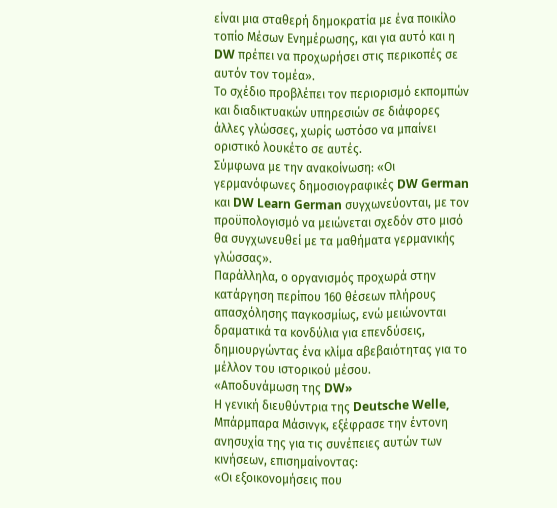είναι μια σταθερή δημοκρατία με ένα ποικίλο τοπίο Μέσων Ενημέρωσης, και για αυτό και η DW πρέπει να προχωρήσει στις περικοπές σε αυτόν τον τομέα».
Το σχέδιο προβλέπει τον περιορισμό εκπομπών και διαδικτυακών υπηρεσιών σε διάφορες άλλες γλώσσες, χωρίς ωστόσο να μπαίνει οριστικό λουκέτο σε αυτές.
Σύμφωνα με την ανακοίνωση: «Οι γερμανόφωνες δημοσιογραφικές DW German και DW Learn German συγχωνεύονται, με τον προϋπολογισμό να μειώνεται σχεδόν στο μισό θα συγχωνευθεί με τα μαθήματα γερμανικής γλώσσας».
Παράλληλα, ο οργανισμός προχωρά στην κατάργηση περίπου 160 θέσεων πλήρους απασχόλησης παγκοσμίως, ενώ μειώνονται δραματικά τα κονδύλια για επενδύσεις, δημιουργώντας ένα κλίμα αβεβαιότητας για το μέλλον του ιστορικού μέσου.
«Αποδυνάμωση της DW»
Η γενική διευθύντρια της Deutsche Welle, Μπάρμπαρα Μάσινγκ, εξέφρασε την έντονη ανησυχία της για τις συνέπειες αυτών των κινήσεων, επισημαίνοντας:
«Οι εξοικονομήσεις που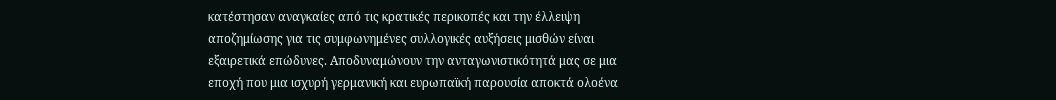κατέστησαν αναγκαίες από τις κρατικές περικοπές και την έλλειψη αποζημίωσης για τις συμφωνημένες συλλογικές αυξήσεις μισθών είναι εξαιρετικά επώδυνες. Αποδυναμώνουν την ανταγωνιστικότητά μας σε μια εποχή που μια ισχυρή γερμανική και ευρωπαϊκή παρουσία αποκτά ολοένα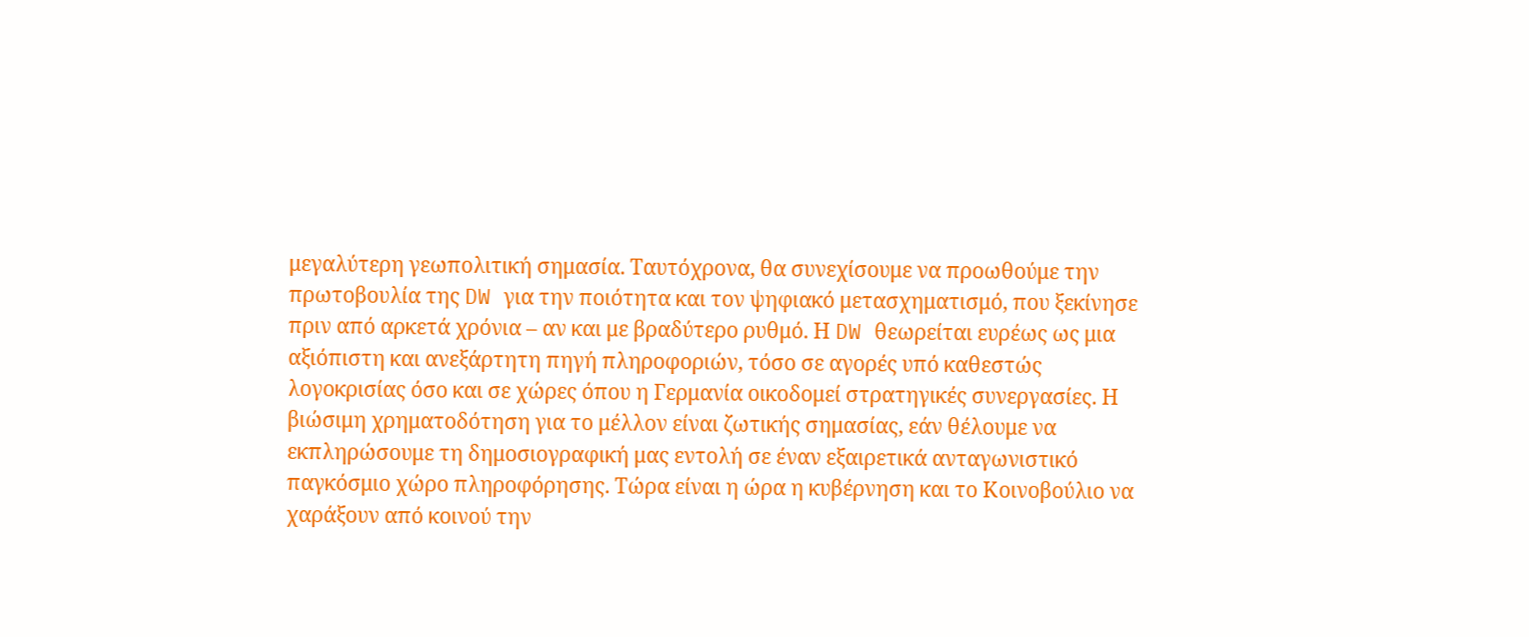μεγαλύτερη γεωπολιτική σημασία. Ταυτόχρονα, θα συνεχίσουμε να προωθούμε την πρωτοβουλία της DW για την ποιότητα και τον ψηφιακό μετασχηματισμό, που ξεκίνησε πριν από αρκετά χρόνια – αν και με βραδύτερο ρυθμό. Η DW θεωρείται ευρέως ως μια αξιόπιστη και ανεξάρτητη πηγή πληροφοριών, τόσο σε αγορές υπό καθεστώς λογοκρισίας όσο και σε χώρες όπου η Γερμανία οικοδομεί στρατηγικές συνεργασίες. Η βιώσιμη χρηματοδότηση για το μέλλον είναι ζωτικής σημασίας, εάν θέλουμε να εκπληρώσουμε τη δημοσιογραφική μας εντολή σε έναν εξαιρετικά ανταγωνιστικό παγκόσμιο χώρο πληροφόρησης. Τώρα είναι η ώρα η κυβέρνηση και το Κοινοβούλιο να χαράξουν από κοινού την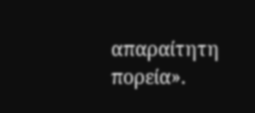απαραίτητη πορεία».